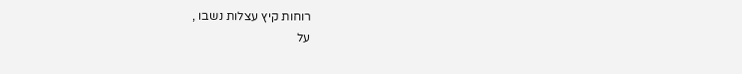רוחות קיץ עצלות נשבו ,
על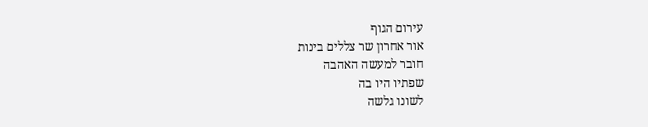עירום הגוף
אור אחרון שר צללים בינות
חובר למעשה האהבה
שפתיו היו בה
לשונו גלשה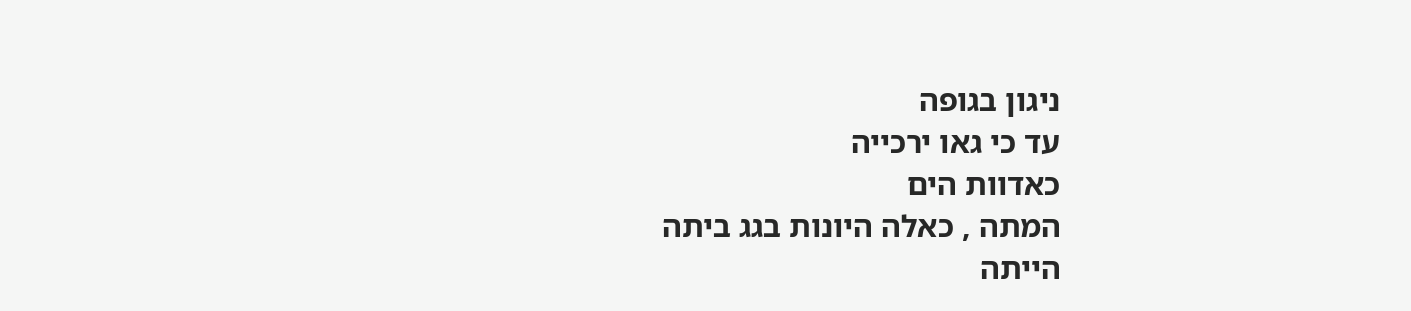ניגון בגופה
עד כי גאו ירכייה
כאדוות הים
המתה , כאלה היונות בגג ביתה
הייתה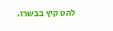להט קיץ בבשרו.